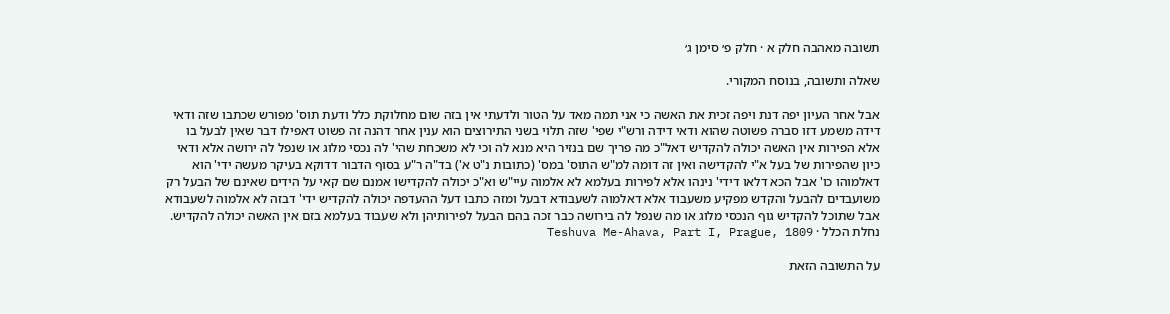תשובה מאהבה חלק א · חלק פ׳ סימן ג׳

שאלה ותשובה, בנוסח המקורי.

אבל אחר העיון יפה דנת ויפה זכית את האשה כי אני תמה מאד על הטור ולדעתי אין בזה שום מחלוקת כלל ודעת תוס' מפורש שכתבו שזה ודאי דידה משמע דזו סברה פשוטה שהוא ודאי דידה ורש"י שפי' שזה תלוי בשני התירוצים הוא ענין אחר דהנה זה פשוט דאפילו דבר שאין לבעל בו אלא הפירות אין האשה יכולה להקדיש דאל"כ מה פריך שם בנזיר היא מנא לה וכי לא משכחת שהי' לה נכסי מלוג או שנפל לה ירושה אלא ודאי כיון שהפירות של בעל א"י להקדישה ואין זה דומה למ"ש התוס' במס' (כתובות נ"ט א') בד"ה ר"ע בסוף הדבור דדוקא בעיקר מעשה ידי' הוא דאלמוהו כו' אבל הכא דלאו דידי' נינהו אלא לפירות בעלמא לא אלמוה עיי"ש וא"כ יכולה להקדישו אמנם שם קאי על הידים שאינם של הבעל רק משועבדים להבעל והקדש מפקיע משעבוד אלא דאלמוה לשעבודא דבעל ומזה כתבו דעל ההעדפה יכולה להקדיש ידי' דבזה לא אלמוה לשעבודא אבל שתוכל להקדיש גוף הנכסי מלוג או מה שנפל לה בירושה כבר זכה בהם הבעל לפירותיהן ולא שעבוד בעלמא בזם אין האשה יכולה להקדיש.
נחלת הכלל · Teshuva Me-Ahava, Part I, Prague, 1809

על התשובה הזאת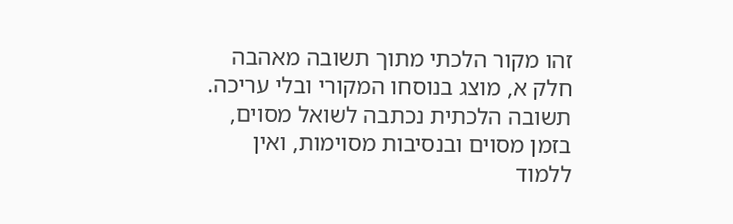זהו מקור הלכתי מתוך תשובה מאהבה חלק א, מוצג בנוסחו המקורי ובלי עריכה. תשובה הלכתית נכתבה לשואל מסוים, בזמן מסוים ובנסיבות מסוימות, ואין ללמוד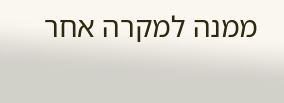ממנה למקרה אחר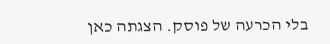בלי הכרעה של פוסק. הצגתה כאן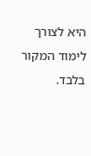היא לצורך לימוד המקור בלבד.